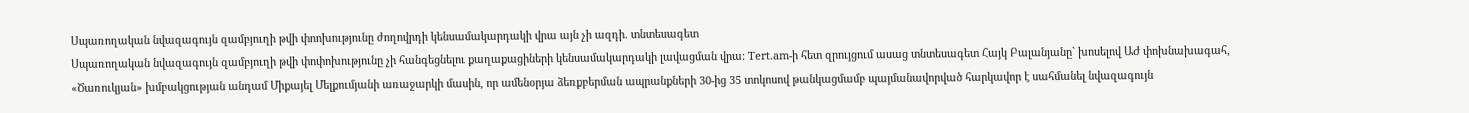Սպառողական նվազագույն զամբյուղի թվի փոոխությունը ժողովրդի կենսամակարդակի վրա այն չի ազդի. տնտեսագետ
Սպառողական նվազագույն զամբյուղի թվի փոփոխությունը չի հանգեցնելու քաղաքացիների կենսամակարդակի լավացման վրա: Tert.am-ի հետ զրույցում ասաց տնտեսագետ Հայկ Բալանյանը` խոսելով ԱԺ փոխնախագահ, «Ծառուկյան» խմբակցության անդամ Միքայել Մելքումյանի առաջարկի մասին, որ ամենօրյա ձեռքբերման ապրանքների 30-ից 35 տոկոսով թանկացմամբ պայմանավորված հարկավոր է սահմանել նվազագույն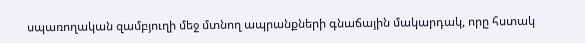սպառողական զամբյուղի մեջ մտնող ապրանքների գնաճային մակարդակ, որը հստակ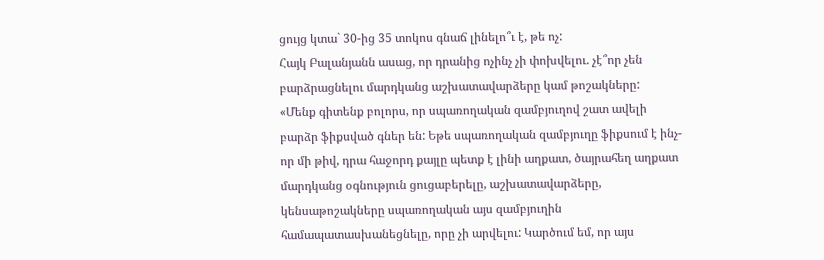ցույց կտա` 30-ից 35 տոկոս գնաճ լինելո՞ւ է, թե ոչ:
Հայկ Բալանյանն ասաց, որ դրանից ոչինչ չի փոխվելու. չէ՞որ չեն բարձրացնելու մարդկանց աշխատավարձերը կամ թոշակները:
«Մենք գիտենք բոլորս, որ սպառողական զամբյուղով շատ ավելի բարձր ֆիքսված գներ են: Եթե սպառողական զամբյուղը ֆիքսում է ինչ-որ մի թիվ, դրա հաջորդ քայլը պետք է լինի աղքատ, ծայրահեղ աղքատ մարդկանց օգնություն ցուցաբերելը, աշխատավարձերը, կենսաթոշակները սպառողական այս զամբյուղին համապատասխանեցնելը, որը չի արվելու: Կարծում եմ, որ այս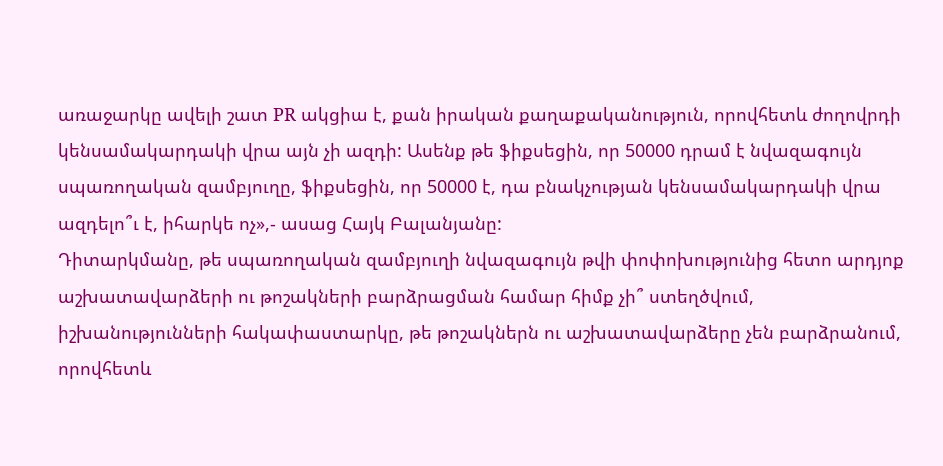առաջարկը ավելի շատ PR ակցիա է, քան իրական քաղաքականություն, որովհետև ժողովրդի կենսամակարդակի վրա այն չի ազդի: Ասենք թե ֆիքսեցին, որ 50000 դրամ է նվազագույն սպառողական զամբյուղը, ֆիքսեցին, որ 50000 է, դա բնակչության կենսամակարդակի վրա ազդելո՞ւ է, իհարկե ոչ»,- ասաց Հայկ Բալանյանը:
Դիտարկմանը, թե սպառողական զամբյուղի նվազագույն թվի փոփոխությունից հետո արդյոք աշխատավարձերի ու թոշակների բարձրացման համար հիմք չի՞ ստեղծվում, իշխանությունների հակափաստարկը, թե թոշակներն ու աշխատավարձերը չեն բարձրանում, որովհետև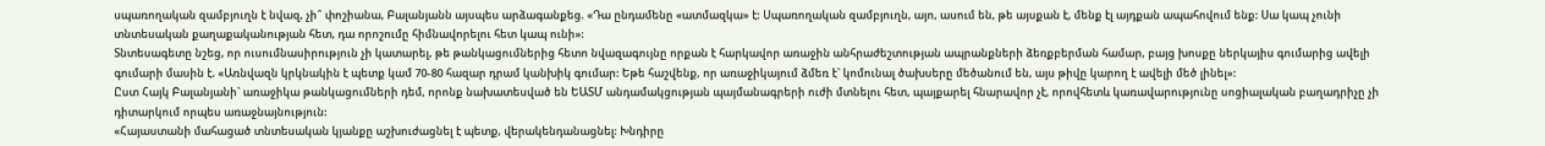սպառողական զամբյուղն է նվազ, չի՞ փոշիանա, Բալանյանն այսպես արձագանքեց. «Դա ընդամենը «ատմազկա» է: Սպառողական զամբյուղն, այո, ասում են, թե այսքան է, մենք էլ այդքան ապահովում ենք: Սա կապ չունի տնտեսական քաղաքականության հետ, դա որոշումը հիմնավորելու հետ կապ ունի»:
Տնտեսագետը նշեց, որ ուսումնասիրություն չի կատարել, թե թանկացումներից հետո նվազագույնը որքան է հարկավոր առաջին անհրաժեշտության ապրանքների ձեռքբերման համար, բայց խոսքը ներկայիս գումարից ավելի գումարի մասին է. «Առնվազն կրկնակին է պետք կամ 70-80 հազար դրամ կանխիկ գումար: Եթե հաշվենք, որ առաջիկայում ձմեռ է` կոմունալ ծախսերը մեծանում են, այս թիվը կարող է ավելի մեծ լինել»:
Ըստ Հայկ Բալանյանի` առաջիկա թանկացումների դեմ, որոնք նախատեսված են ԵԱՏՄ անդամակցության պայմանագրերի ուժի մտնելու հետ, պայքարել հնարավոր չէ, որովհետև կառավարությունը սոցիալական բաղադրիչը չի դիտարկում որպես առաջնայնություն:
«Հայաստանի մահացած տնտեսական կյանքը աշխուժացնել է պետք, վերակենդանացնել: Խնդիրը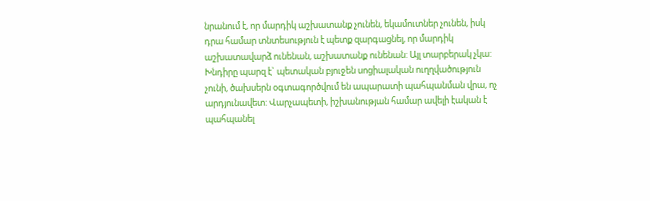նրանում է, որ մարդիկ աշխատանք չունեն, եկամուտներ չունեն, իսկ դրա համար տնտեսություն է պետք զարգացնել, որ մարդիկ աշխատավարձ ունենան, աշխատանք ունենան: Այլ տարբերակ չկա: Խնդիրը պարզ է` պետական բյուջեն սոցիալական ուղղվածություն չունի, ծախսերն օգտագործվում են ապարատի պահպանման վրա, ոչ արդյունավետ: Վարչապետի, իշխանության համար ավելի էական է պահպանել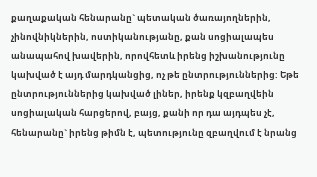քաղաքական հենարանը` պետական ծառայողներին, չինովնիկներին, ոստիկանությանը, քան սոցիալապես անապահով խավերին, որովհետև իրենց իշխանությունը կախված է այդ մարդկանցից, ոչ թե ընտրություններից: Եթե ընտրություններից կախված լիներ, իրենք կզբաղվեին սոցիալական հարցերով, բայց, քանի որ դա այդպես չէ, հենարանը` իրենց թիմն է, պետությունը զբաղվում է նրանց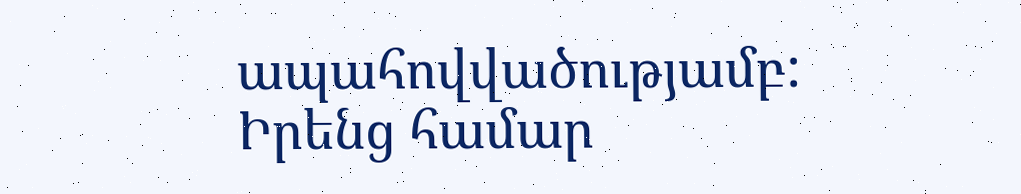ապահովվածությամբ: Իրենց համար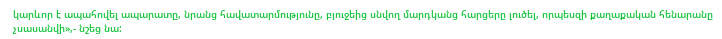կարևոր է ապահովել ապարատը, նրանց հավատարմությունը, բյուջեից սնվող մարդկանց հարցերը լուծել, որպեսզի քաղաքական հենարանը չսասանվի»,- նշեց նա: